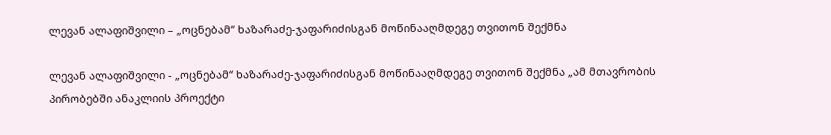ლევან ალაფიშვილი – „ოცნებამ“ ხაზარაძე-ჯაფარიძისგან მოწინააღმდეგე თვითონ შექმნა

ლევან ალაფიშვილი - „ოცნებამ“ ხაზარაძე-ჯაფარიძისგან მოწინააღმდეგე თვითონ შექმნა „ამ მთავრობის პირობებში ანაკლიის პროექტი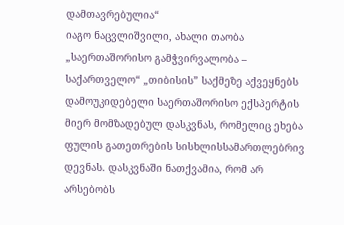დამთავრებულია“
იაგო ნაცვლიშვილი, ახალი თაობა
„საერთაშორისო გამჭვირვალობა – საქართველო“ „თიბისის” საქმეზე აქვეყნებს დამოუკიდებელი საერთაშორისო ექსპერტის მიერ მომზადებულ დასკვნას, რომელიც ეხება ფულის გათეთრების სისხლისსამართლებრივ დევნას. დასკვნაში ნათქვამია, რომ არ არსებობს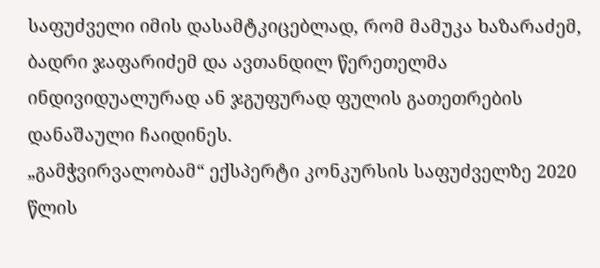საფუძველი იმის დასამტკიცებლად, რომ მამუკა ხაზარაძემ, ბადრი ჯაფარიძემ და ავთანდილ წერეთელმა ინდივიდუალურად ან ჯგუფურად ფულის გათეთრების დანაშაული ჩაიდინეს.
„გამჭვირვალობამ“ ექსპერტი კონკურსის საფუძველზე 2020 წლის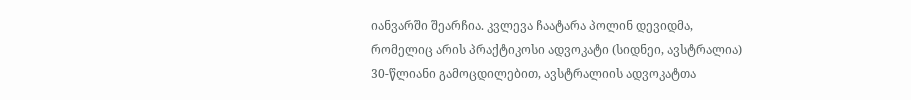იანვარში შეარჩია. კვლევა ჩაატარა პოლინ დევიდმა, რომელიც არის პრაქტიკოსი ადვოკატი (სიდნეი, ავსტრალია) 30-წლიანი გამოცდილებით, ავსტრალიის ადვოკატთა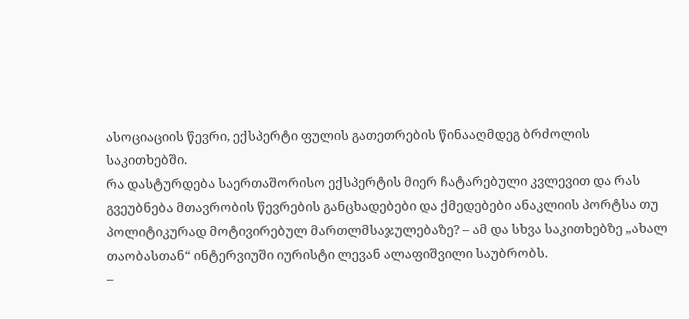ასოციაციის წევრი, ექსპერტი ფულის გათეთრების წინააღმდეგ ბრძოლის საკითხებში.
რა დასტურდება საერთაშორისო ექსპერტის მიერ ჩატარებული კვლევით და რას გვეუბნება მთავრობის წევრების განცხადებები და ქმედებები ანაკლიის პორტსა თუ პოლიტიკურად მოტივირებულ მართლმსაჯულებაზე? – ამ და სხვა საკითხებზე „ახალ თაობასთან“ ინტერვიუში იურისტი ლევან ალაფიშვილი საუბრობს.
–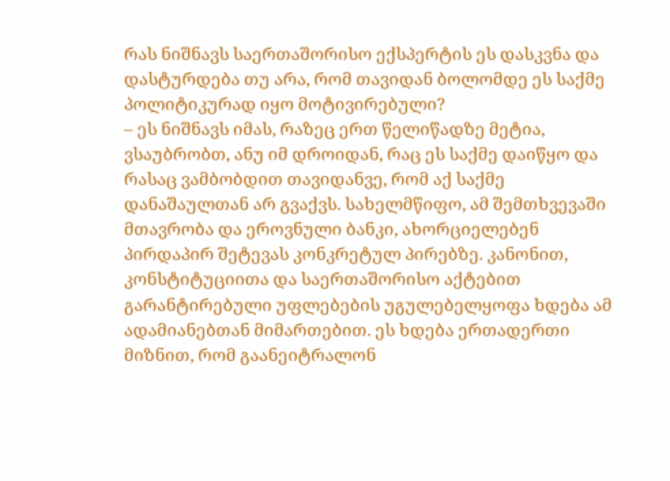რას ნიშნავს საერთაშორისო ექსპერტის ეს დასკვნა და დასტურდება თუ არა, რომ თავიდან ბოლომდე ეს საქმე პოლიტიკურად იყო მოტივირებული?
– ეს ნიშნავს იმას, რაზეც ერთ წელიწადზე მეტია, ვსაუბრობთ, ანუ იმ დროიდან, რაც ეს საქმე დაიწყო და რასაც ვამბობდით თავიდანვე, რომ აქ საქმე დანაშაულთან არ გვაქვს. სახელმწიფო, ამ შემთხვევაში მთავრობა და ეროვნული ბანკი, ახორციელებენ პირდაპირ შეტევას კონკრეტულ პირებზე. კანონით, კონსტიტუციითა და საერთაშორისო აქტებით გარანტირებული უფლებების უგულებელყოფა ხდება ამ ადამიანებთან მიმართებით. ეს ხდება ერთადერთი მიზნით, რომ გაანეიტრალონ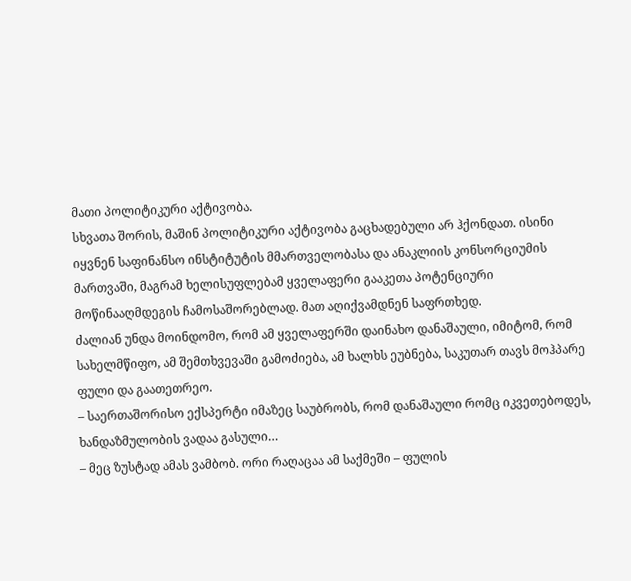მათი პოლიტიკური აქტივობა.
სხვათა შორის, მაშინ პოლიტიკური აქტივობა გაცხადებული არ ჰქონდათ. ისინი იყვნენ საფინანსო ინსტიტუტის მმართველობასა და ანაკლიის კონსორციუმის მართვაში, მაგრამ ხელისუფლებამ ყველაფერი გააკეთა პოტენციური მოწინააღმდეგის ჩამოსაშორებლად. მათ აღიქვამდნენ საფრთხედ.
ძალიან უნდა მოინდომო, რომ ამ ყველაფერში დაინახო დანაშაული, იმიტომ, რომ სახელმწიფო, ამ შემთხვევაში გამოძიება, ამ ხალხს ეუბნება, საკუთარ თავს მოჰპარე ფული და გაათეთრეო.
– საერთაშორისო ექსპერტი იმაზეც საუბრობს, რომ დანაშაული რომც იკვეთებოდეს, ხანდაზმულობის ვადაა გასული…
– მეც ზუსტად ამას ვამბობ. ორი რაღაცაა ამ საქმეში – ფულის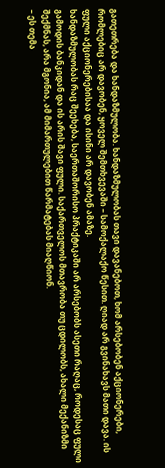გათეთრება და ხანდაზმულობა. ხანდაზმულობას თავი დავანებოთ, ხომ არსებობენ აქციონერები, რომლებიც არ დავობენ, ყოველ შემთხვევაში – სამოქალაქო წესით. ღიად არ გვინახავს მათი დავა. ის ფული აქციონერებისაა და ისინი არ დავობენ ამაზე.
ხანდაზმულობას რაც შეეხება, საერთაშორისო პრაქტიკაში არ არსებობს ასეთი რაღაც, როდესაც ფული გამოდის ბანკიდან და ის არის შავი ფული. საქართველოს მთავრობა თუ ცდილობს, ახალი მექანიზმი შექმნას, არა მგონია, ამ მიმართულებით წარმატებას მიაღწიონ.
– ეს თემა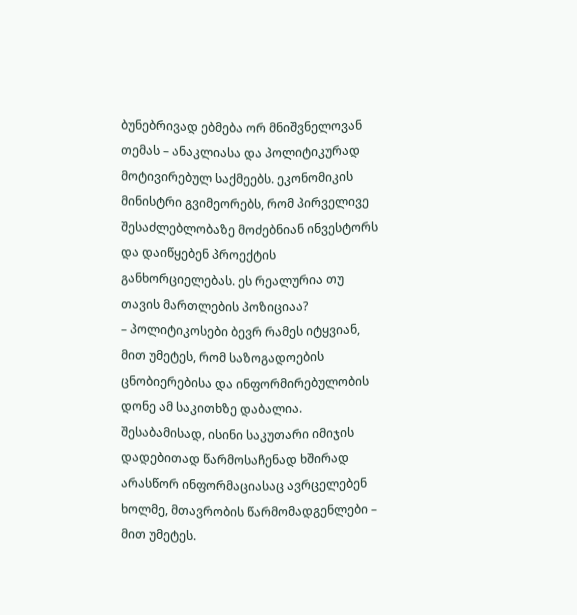ბუნებრივად ებმება ორ მნიშვნელოვან თემას – ანაკლიასა და პოლიტიკურად მოტივირებულ საქმეებს. ეკონომიკის მინისტრი გვიმეორებს, რომ პირველივე შესაძლებლობაზე მოძებნიან ინვესტორს და დაიწყებენ პროექტის განხორციელებას. ეს რეალურია თუ თავის მართლების პოზიციაა?
– პოლიტიკოსები ბევრ რამეს იტყვიან, მით უმეტეს, რომ საზოგადოების ცნობიერებისა და ინფორმირებულობის დონე ამ საკითხზე დაბალია. შესაბამისად, ისინი საკუთარი იმიჯის დადებითად წარმოსაჩენად ხშირად არასწორ ინფორმაციასაც ავრცელებენ ხოლმე, მთავრობის წარმომადგენლები – მით უმეტეს.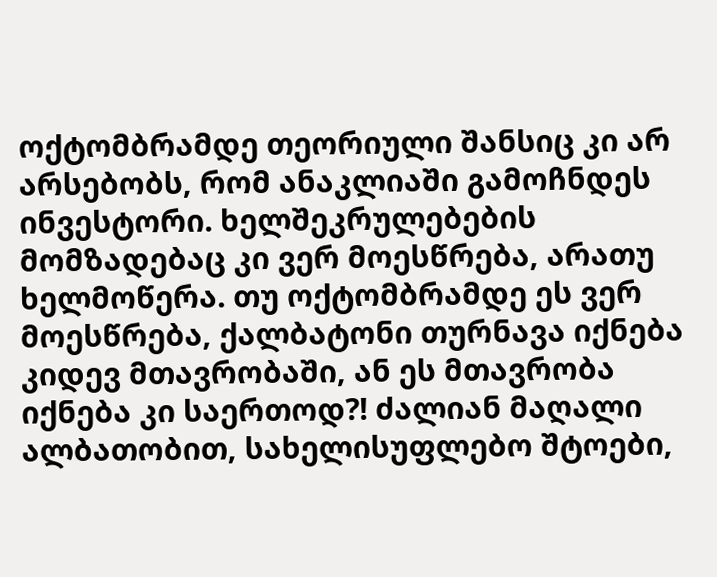ოქტომბრამდე თეორიული შანსიც კი არ არსებობს, რომ ანაკლიაში გამოჩნდეს ინვესტორი. ხელშეკრულებების მომზადებაც კი ვერ მოესწრება, არათუ ხელმოწერა. თუ ოქტომბრამდე ეს ვერ მოესწრება, ქალბატონი თურნავა იქნება კიდევ მთავრობაში, ან ეს მთავრობა იქნება კი საერთოდ?! ძალიან მაღალი ალბათობით, სახელისუფლებო შტოები,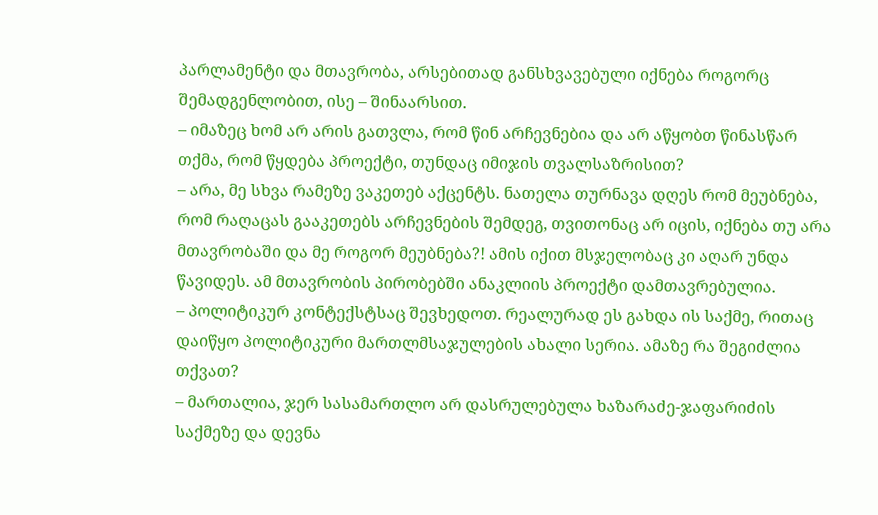პარლამენტი და მთავრობა, არსებითად განსხვავებული იქნება როგორც შემადგენლობით, ისე – შინაარსით.
– იმაზეც ხომ არ არის გათვლა, რომ წინ არჩევნებია და არ აწყობთ წინასწარ თქმა, რომ წყდება პროექტი, თუნდაც იმიჯის თვალსაზრისით?
– არა, მე სხვა რამეზე ვაკეთებ აქცენტს. ნათელა თურნავა დღეს რომ მეუბნება, რომ რაღაცას გააკეთებს არჩევნების შემდეგ, თვითონაც არ იცის, იქნება თუ არა მთავრობაში და მე როგორ მეუბნება?! ამის იქით მსჯელობაც კი აღარ უნდა წავიდეს. ამ მთავრობის პირობებში ანაკლიის პროექტი დამთავრებულია.
– პოლიტიკურ კონტექსტსაც შევხედოთ. რეალურად ეს გახდა ის საქმე, რითაც დაიწყო პოლიტიკური მართლმსაჯულების ახალი სერია. ამაზე რა შეგიძლია თქვათ?
– მართალია, ჯერ სასამართლო არ დასრულებულა ხაზარაძე-ჯაფარიძის საქმეზე და დევნა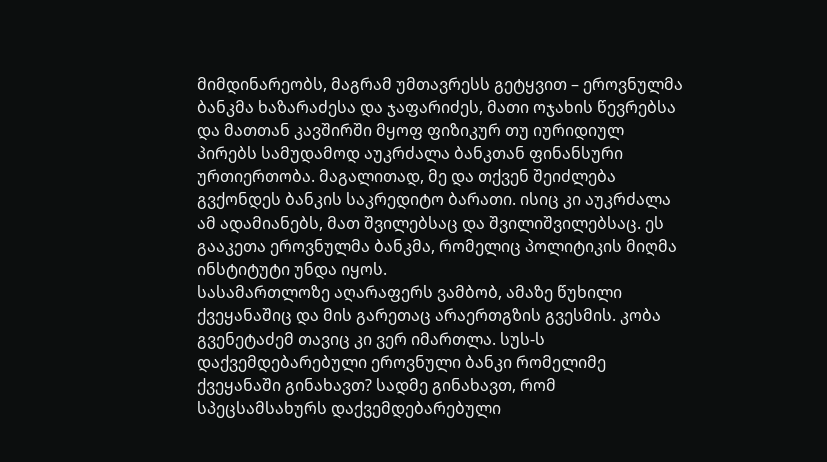მიმდინარეობს, მაგრამ უმთავრესს გეტყვით – ეროვნულმა ბანკმა ხაზარაძესა და ჯაფარიძეს, მათი ოჯახის წევრებსა და მათთან კავშირში მყოფ ფიზიკურ თუ იურიდიულ პირებს სამუდამოდ აუკრძალა ბანკთან ფინანსური ურთიერთობა. მაგალითად, მე და თქვენ შეიძლება გვქონდეს ბანკის საკრედიტო ბარათი. ისიც კი აუკრძალა ამ ადამიანებს, მათ შვილებსაც და შვილიშვილებსაც. ეს გააკეთა ეროვნულმა ბანკმა, რომელიც პოლიტიკის მიღმა ინსტიტუტი უნდა იყოს.
სასამართლოზე აღარაფერს ვამბობ, ამაზე წუხილი ქვეყანაშიც და მის გარეთაც არაერთგზის გვესმის. კობა გვენეტაძემ თავიც კი ვერ იმართლა. სუს-ს დაქვემდებარებული ეროვნული ბანკი რომელიმე ქვეყანაში გინახავთ? სადმე გინახავთ, რომ სპეცსამსახურს დაქვემდებარებული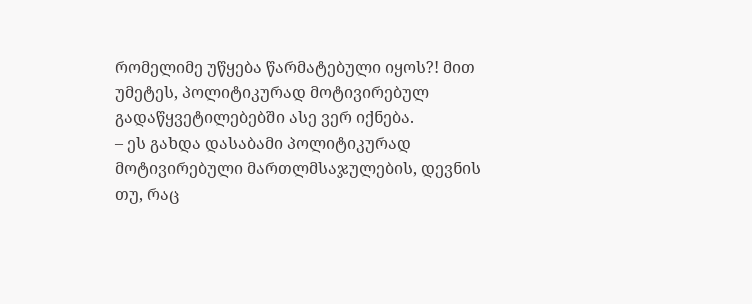რომელიმე უწყება წარმატებული იყოს?! მით უმეტეს, პოლიტიკურად მოტივირებულ გადაწყვეტილებებში ასე ვერ იქნება.
– ეს გახდა დასაბამი პოლიტიკურად მოტივირებული მართლმსაჯულების, დევნის თუ, რაც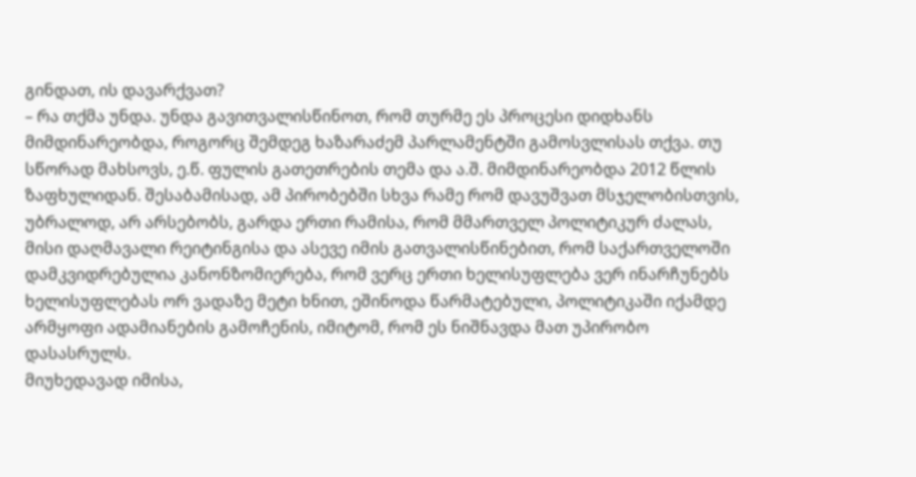გინდათ, ის დავარქვათ?
– რა თქმა უნდა. უნდა გავითვალისწინოთ, რომ თურმე ეს პროცესი დიდხანს მიმდინარეობდა, როგორც შემდეგ ხაზარაძემ პარლამენტში გამოსვლისას თქვა. თუ სწორად მახსოვს, ე.წ. ფულის გათეთრების თემა და ა.შ. მიმდინარეობდა 2012 წლის ზაფხულიდან. შესაბამისად, ამ პირობებში სხვა რამე რომ დავუშვათ მსჯელობისთვის, უბრალოდ, არ არსებობს, გარდა ერთი რამისა, რომ მმართველ პოლიტიკურ ძალას, მისი დაღმავალი რეიტინგისა და ასევე იმის გათვალისწინებით, რომ საქართველოში დამკვიდრებულია კანონზომიერება, რომ ვერც ერთი ხელისუფლება ვერ ინარჩუნებს ხელისუფლებას ორ ვადაზე მეტი ხნით, ეშინოდა წარმატებული, პოლიტიკაში იქამდე არმყოფი ადამიანების გამოჩენის, იმიტომ, რომ ეს ნიშნავდა მათ უპირობო დასასრულს.
მიუხედავად იმისა,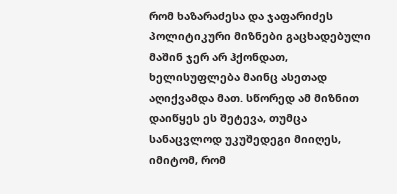რომ ხაზარაძესა და ჯაფარიძეს პოლიტიკური მიზნები გაცხადებული მაშინ ჯერ არ ჰქონდათ, ხელისუფლება მაინც ასეთად აღიქვამდა მათ. სწორედ ამ მიზნით დაიწყეს ეს შეტევა, თუმცა სანაცვლოდ უკუშედეგი მიიღეს, იმიტომ, რომ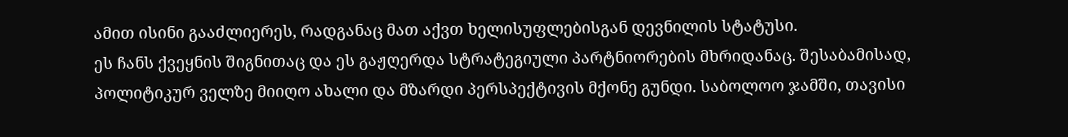ამით ისინი გააძლიერეს, რადგანაც მათ აქვთ ხელისუფლებისგან დევნილის სტატუსი.
ეს ჩანს ქვეყნის შიგნითაც და ეს გაჟღერდა სტრატეგიული პარტნიორების მხრიდანაც. შესაბამისად, პოლიტიკურ ველზე მიიღო ახალი და მზარდი პერსპექტივის მქონე გუნდი. საბოლოო ჯამში, თავისი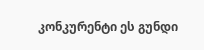კონკურენტი ეს გუნდი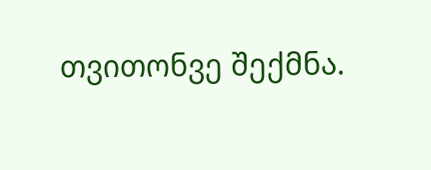თვითონვე შექმნა.